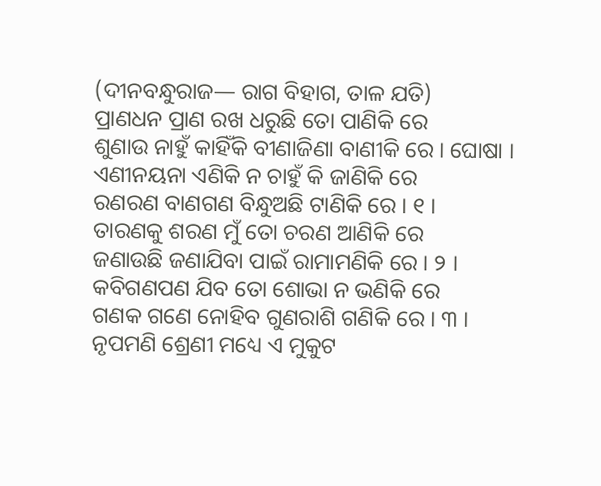(ଦୀନବନ୍ଧୁରାଜ— ରାଗ ବିହାଗ, ତାଳ ଯତି)
ପ୍ରାଣଧନ ପ୍ରାଣ ରଖ ଧରୁଛି ତୋ ପାଣିକି ରେ
ଶୁଣାଉ ନାହୁଁ କାହିଁକି ବୀଣାଜିଣା ବାଣୀକି ରେ । ଘୋଷା ।
ଏଣୀନୟନା ଏଣିକି ନ ଚାହୁଁ କି ଜାଣିକି ରେ
ରଣରଣ ବାଣଗଣ ବିନ୍ଧୁଅଛି ଟାଣିକି ରେ । ୧ ।
ତାରଣକୁ ଶରଣ ମୁଁ ତୋ ଚରଣ ଆଣିକି ରେ
ଜଣାଉଛି ଜଣାଯିବା ପାଇଁ ରାମାମଣିକି ରେ । ୨ ।
କବିଗଣପଣ ଯିବ ତୋ ଶୋଭା ନ ଭଣିକି ରେ
ଗଣକ ଗଣେ ନୋହିବ ଗୁଣରାଶି ଗଣିକି ରେ । ୩ ।
ନୃପମଣି ଶ୍ରେଣୀ ମଧ୍ୟେ ଏ ମୁକୁଟ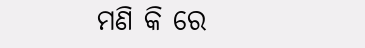ମଣି କି ରେ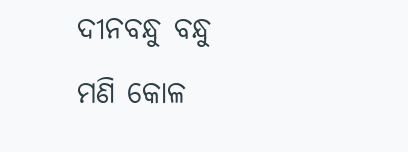ଦୀନବନ୍ଧୁ ବନ୍ଧୁ ମଣି କୋଳ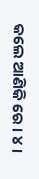କଲେ ଆଣିକି ରେ । ୪ ।